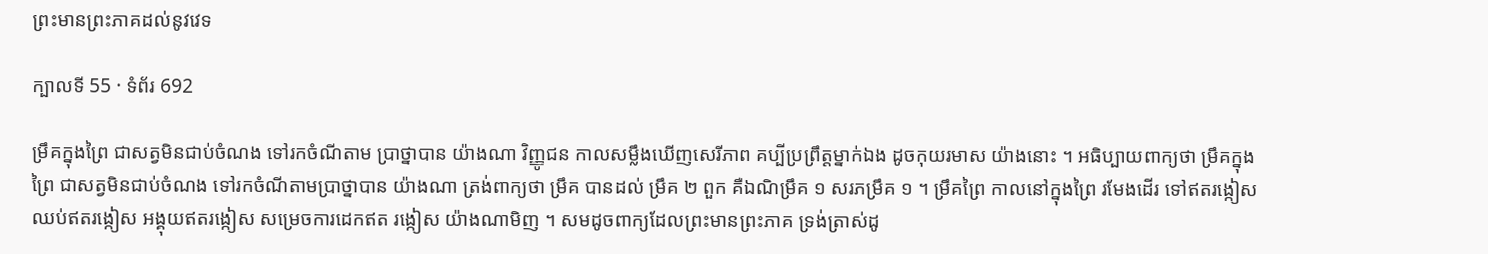ព្រះមានព្រះភាគដល់នូវវេទ

ក្បាលទី 55 · ទំព័រ 692

ម្រឹគក្នុងព្រៃ ជាសត្វមិនជាប់ចំណង ទៅរកចំណីតាម ប្រាថ្នាបាន យ៉ាងណា វិញ្ញូជន កាលសម្លឹងឃើញសេរីភាព គប្បីប្រព្រឹត្តម្នាក់ឯង ដូចកុយរមាស យ៉ាងនោះ ។ អធិប្បាយពាក្យថា ម្រឹគក្នុងព្រៃ ជាសត្វមិនជាប់ចំណង ទៅរកចំណីតាមប្រាថ្នាបាន យ៉ាងណា ត្រង់ពាក្យថា ម្រឹគ បានដល់ ម្រឹគ ២ ពួក គឺឯណិម្រឹគ ១ សរភម្រឹគ ១ ។ ម្រឹគព្រៃ កាលនៅក្នុងព្រៃ រមែងដើរ ទៅឥតរង្កៀស ឈប់ឥតរង្កៀស អង្គុយឥតរង្កៀស សម្រេចការដេកឥត រង្កៀស យ៉ាងណាមិញ ។ សមដូចពាក្យដែលព្រះមានព្រះភាគ ទ្រង់ត្រាស់ដូ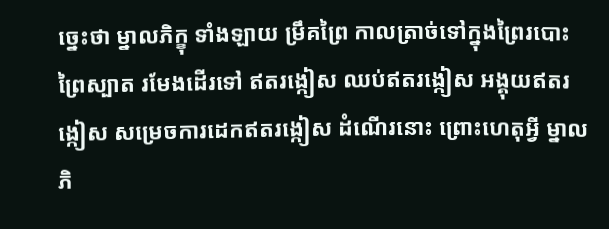ច្នេះថា ម្នាលភិក្ខុ ទាំងឡាយ ម្រឹគព្រៃ កាលត្រាច់ទៅក្នុងព្រៃរបោះ ព្រៃស្បាត រមែងដើរទៅ ឥតរង្កៀស ឈប់ឥតរង្កៀស អង្គុយឥតរង្កៀស សម្រេចការដេកឥតរង្កៀស ដំណើរនោះ ព្រោះហេតុអ្វី ម្នាលភិ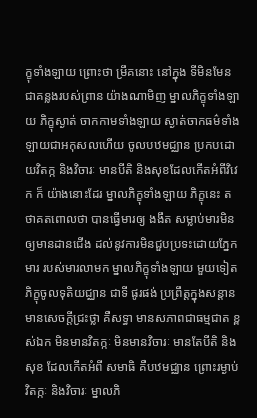ក្ខុទាំងឡាយ ព្រោះថា ម្រឹគនោះ នៅក្នុង ទីមិនមែនជាគន្លងរបស់ព្រាន យ៉ាងណាមិញ ម្នាលភិក្ខុទាំងឡាយ ភិក្ខុស្ងាត់ ចាកកាមទាំងឡាយ ស្ងាត់ចាកធម៌ទាំងឡាយជាអកុសលហើយ ចូលបឋមជ្ឈាន ប្រកបដោយវិតក្ក និងវិចារៈ មានបីតិ និងសុខដែលកើតអំពីវិវេក ក៏ យ៉ាងនោះដែរ ម្នាលភិក្ខុទាំងឡាយ ភិក្ខុនេះ តថាគតពោលថា បានធ្វើមារឲ្យ ងងឹត សម្លាប់មារមិនឲ្យមានដានជើង ដល់នូវការមិនជួបប្រទះដោយភ្នែកមារ របស់មារលាមក ម្នាលភិក្ខុទាំងឡាយ មួយទៀត ភិក្ខុចូលទុតិយជ្ឈាន ជាទី ផូរផង់ ប្រព្រឹត្តក្នុងសន្តាន មានសេចក្តីជ្រះថ្លា គឺសទ្ធា មានសភាពជាធម្មជាត ខ្ពស់ឯក មិនមានវិតក្កៈ មិនមានវិចារៈ មានតែបីតិ និងសុខ ដែលកើតអំពី សមាធិ គឺបឋមជ្ឈាន ព្រោះរម្ងាប់វិតក្កៈ និងវិចារៈ ម្នាលភិ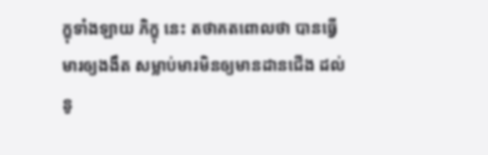ក្ខុទាំងឡាយ ភិក្ខុ នេះ តថាគតពោលថា បានធ្វើមារឲ្យងងឹត សម្លាប់មារមិនឲ្យមានដានជើង ដល់នូ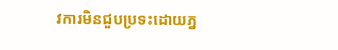វការមិនជួបប្រទះដោយភ្ន